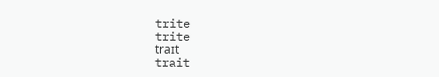trite
trite
traɪt
trait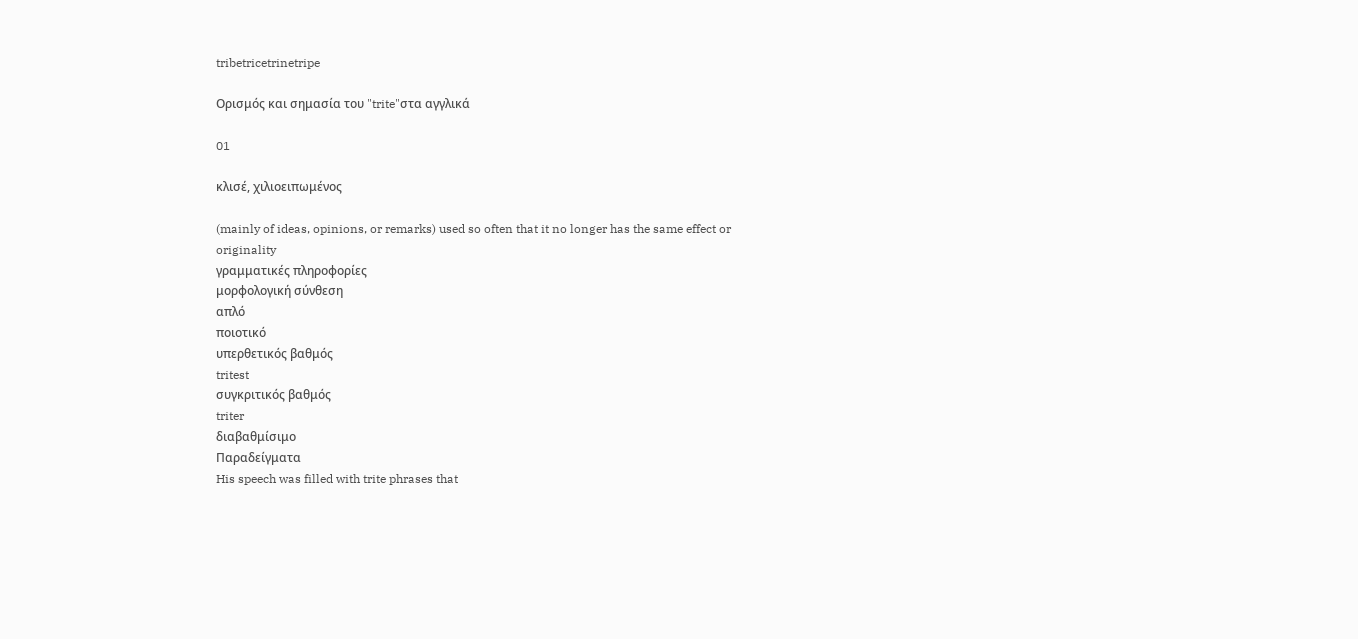tribetricetrinetripe

Ορισμός και σημασία του "trite"στα αγγλικά

01

κλισέ, χιλιοειπωμένος

(mainly of ideas, opinions, or remarks) used so often that it no longer has the same effect or originality
γραμματικές πληροφορίες
μορφολογική σύνθεση
απλό
ποιοτικό
υπερθετικός βαθμός
tritest
συγκριτικός βαθμός
triter
διαβαθμίσιμο
Παραδείγματα
His speech was filled with trite phrases that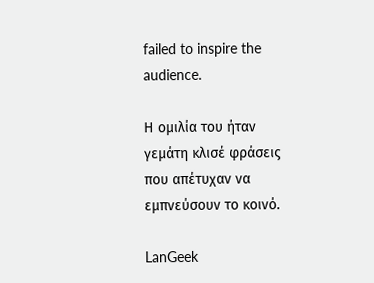failed to inspire the audience.

Η ομιλία του ήταν γεμάτη κλισέ φράσεις που απέτυχαν να εμπνεύσουν το κοινό.

LanGeek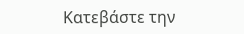Κατεβάστε την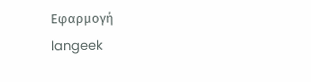Εφαρμογή
langeek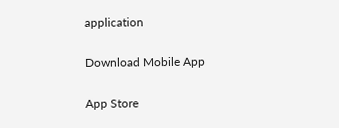application

Download Mobile App

App Store